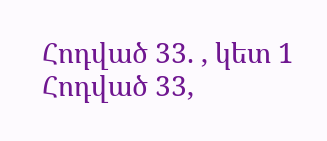Հոդված 33. , կետ 1
Հոդված 33,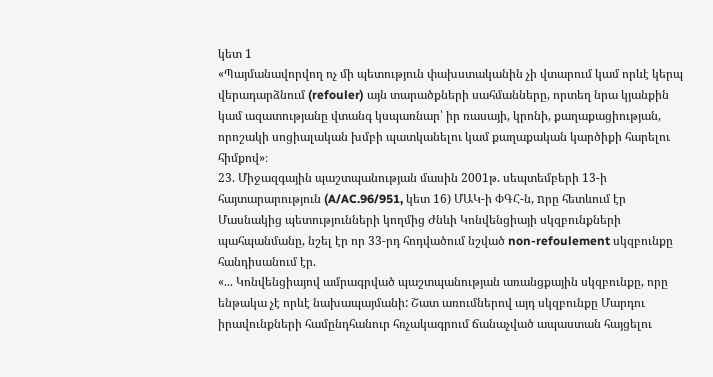կետ 1
«Պայմանավորվող ոչ մի պետություն փախստականին չի վտարում կամ որևէ կերպ վերադարձնում (refouler) այն տարածքների սահմանները, որտեղ նրա կյանքին կամ ազատությանը վտանգ կսպառնար՝ իր ռասայի, կրոնի, քաղաքացիության, որոշակի սոցիալական խմբի պատկանելու կամ քաղաքական կարծիքի հարելու հիմքով»։
23. Միջազգային պաշտպանության մասին 2001թ. սեպտեմբերի 13-ի հայտարարություն (A/AC.96/951, կետ 16) ՄԱԿ-ի ՓԳՀ-ն, nրը հետևում էր Մասնակից պետությունների կողմից Ժնևի Կոնվենցիայի սկզբունքների պահպանմանը, նշել էր որ 33-րդ հոդվածում նշված non-refoulement սկզբունքը հանդիսանում էր.
«... Կոնվենցիայով ամրագրված պաշտպանության առանցքային սկզբունքը, որը ենթակա չէ որևէ նախապայմանի: Շատ առումներով այդ սկզբունքը Մարդու իրավունքների համընդհանուր հռչակագրում ճանաչված ապաստան հայցելու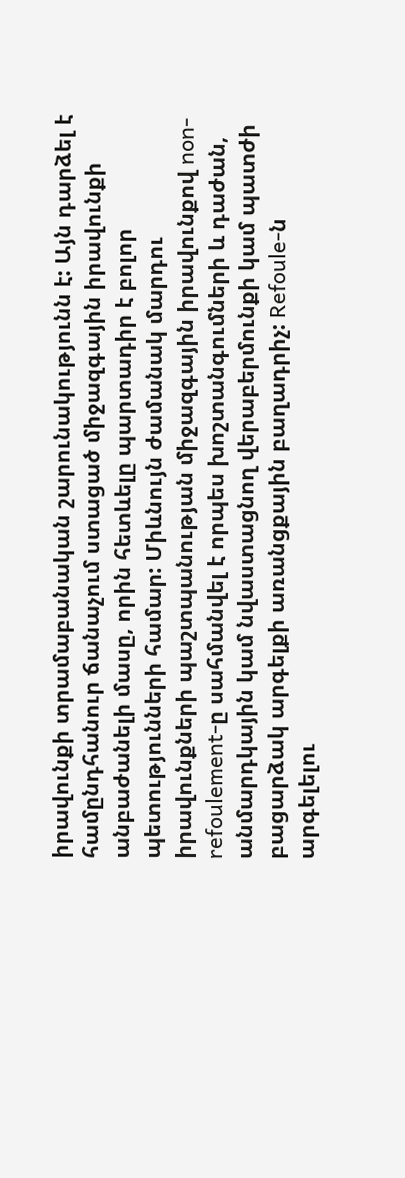իրավունքի տրամաբանական շարունակությունն է: Այն դարձել է համընդհանուր ճանաչում ստացած միջազգային իրավունքի անբաժանելի մասը, որին հետևելը պարտադիր է բոլոր պետությունների համար: Միևնույն ժամանակ մարդու իրավունքների պաշտպանության միջազգային իրավունքով non-refoulement-ը սահմանվել է որպես խոշտանգումների և դաժան, անմարդկային կամ նվաստացնող վերաբերմունքի կամ պատժի բացարձակ արգելքի առանցքային բաղադրիչ: Refoule-ն արգելելու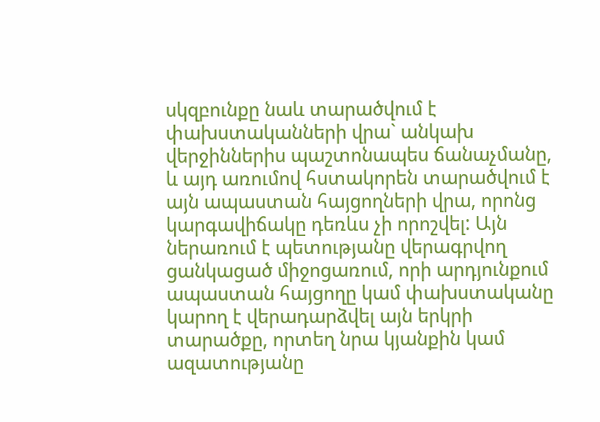սկզբունքը նաև տարածվում է փախստականների վրա` անկախ վերջիններիս պաշտոնապես ճանաչմանը, և այդ առումով հստակորեն տարածվում է այն ապաստան հայցողների վրա, որոնց կարգավիճակը դեռևս չի որոշվել: Այն ներառում է պետությանը վերագրվող ցանկացած միջոցառում, որի արդյունքում ապաստան հայցողը կամ փախստականը կարող է վերադարձվել այն երկրի տարածքը, որտեղ նրա կյանքին կամ ազատությանը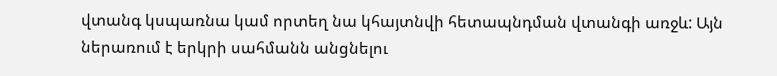վտանգ կսպառնա կամ որտեղ նա կհայտնվի հետապնդման վտանգի առջև: Այն ներառում է երկրի սահմանն անցնելու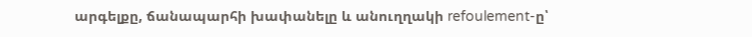արգելքը, ճանապարհի խափանելը և անուղղակի refoulement-ը՝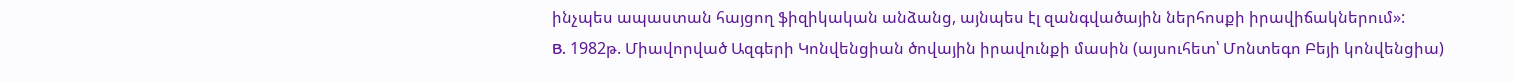ինչպես ապաստան հայցող ֆիզիկական անձանց, այնպես էլ զանգվածային ներհոսքի իրավիճակներում»:
B. 1982թ. Միավորված Ազգերի Կոնվենցիան ծովային իրավունքի մասին (այսուհետ՝ Մոնտեգո Բեյի կոնվենցիա)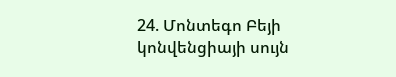24. Մոնտեգո Բեյի կոնվենցիայի սույն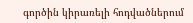գործին կիրառելի հոդվածներում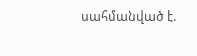սահմանված է.